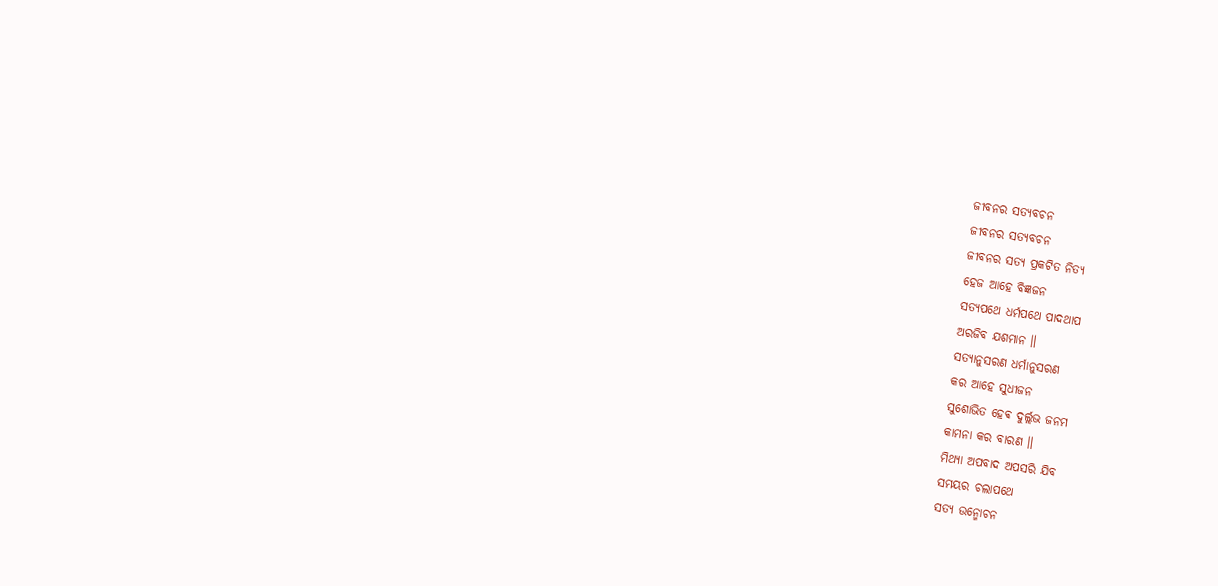ଜୀବନର ସତ୍ୟବଚନ
ଜୀବନର ସତ୍ୟବଚନ
ଜୀବନର ସତ୍ୟ ପ୍ରକଟିତ ନିତ୍ୟ
ହେଜ ଆହେ ବିଜ୍ଞଜନ
ସତ୍ୟପଥେ ଧର୍ମପଥେ ପାଦଥାପ
ଅରଜିବ ଯଶମାନ ॥
ସତ୍ୟାନୁସରଣ ଧର୍ମାନୁସରଣ
କର ଆହେ ସୁଧୀଜନ
ସୁଶୋଭିତ ହେଵ ଦୁର୍ଲ୍ଲଭ ଜନମ
କାମନା କର ବାରଣ ॥
ମିଥ୍ୟା ଅପବାଦ ଅପସରି ଯିବ
ସମୟର ଚଲାପଥେ
ସତ୍ୟ ଉନ୍ମୋଚନ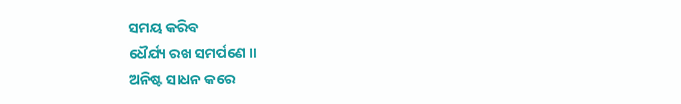ସମୟ କରିବ
ଧୈର୍ଯ୍ୟ ରଖ ସମର୍ପଣେ ॥
ଅନିଷ୍ଟ ସାଧନ କରେ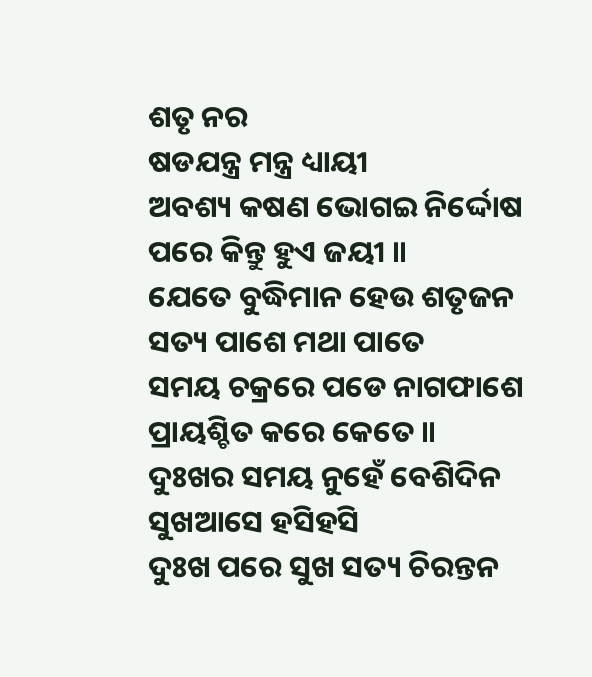ଶତୃ ନର
ଷଡଯନ୍ତ୍ର ମନ୍ତ୍ର ଧ୍ୟାୟୀ
ଅବଶ୍ୟ କଷଣ ଭୋଗଇ ନିର୍ଦ୍ଦୋଷ
ପରେ କିନ୍ତୁ ହୁଏ ଜୟୀ ॥
ଯେତେ ବୁଦ୍ଧିମାନ ହେଉ ଶତୃଜନ
ସତ୍ୟ ପାଶେ ମଥା ପାତେ
ସମୟ ଚକ୍ରରେ ପଡେ ନାଗଫାଶେ
ପ୍ରାୟଶ୍ଚିତ କରେ କେତେ ॥
ଦୁଃଖର ସମୟ ନୁହେଁ ବେଶିଦିନ
ସୁଖଆସେ ହସିହସି
ଦୁଃଖ ପରେ ସୁଖ ସତ୍ୟ ଚିରନ୍ତନ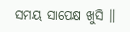ସମୟ ସାପେକ୍ଷ ଖୁସି ॥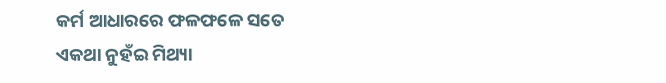କର୍ମ ଆଧାରରେ ଫଳଫଳେ ସତେ
ଏକଥା ନୁହଁଇ ମିଥ୍ୟା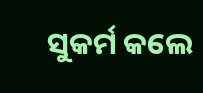ସୁକର୍ମ କଲେ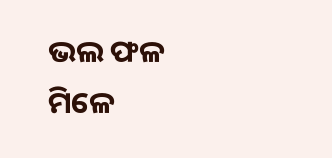ଭଲ ଫଳ ମିଳେ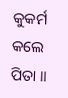କୁକର୍ମ କଲେ ପିତା ॥